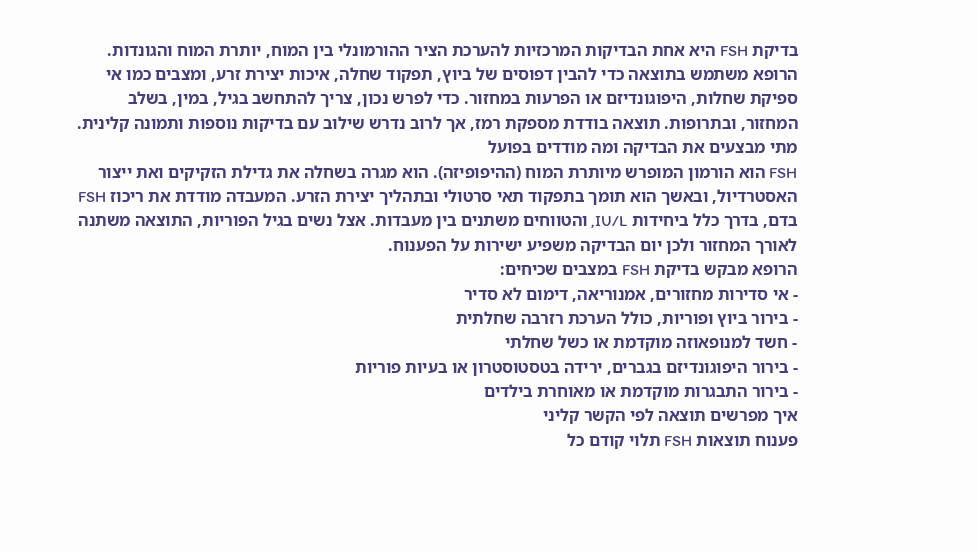בדיקת FSH היא אחת הבדיקות המרכזיות להערכת הציר ההורמונלי בין המוח, יותרת המוח והגונדות. הרופא משתמש בתוצאה כדי להבין דפוסים של ביוץ, תפקוד שחלה, איכות יצירת זרע, ומצבים כמו אי ספיקת שחלות, היפוגונדיזם או הפרעות במחזור. כדי לפרש נכון, צריך להתחשב בגיל, במין, בשלב המחזור, ובתרופות. תוצאה בודדת מספקת רמז, אך לרוב נדרש שילוב עם בדיקות נוספות ותמונה קלינית.
מתי מבצעים את הבדיקה ומה מודדים בפועל
FSH הוא הורמון המופרש מיותרת המוח (ההיפופיזה). הוא מגרה בשחלה את גדילת הזקיקים ואת ייצור האסטרדיול, ובאשך הוא תומך בתפקוד תאי סרטולי ובתהליך יצירת הזרע. המעבדה מודדת את ריכוז FSH בדם, בדרך כלל ביחידות IU/L, והטווחים משתנים בין מעבדות. אצל נשים בגיל הפוריות, התוצאה משתנה לאורך המחזור ולכן יום הבדיקה משפיע ישירות על הפענוח.
הרופא מבקש בדיקת FSH במצבים שכיחים:
- אי סדירות מחזורים, אמנוריאה, דימום לא סדיר
- בירור ביוץ ופוריות, כולל הערכת רזרבה שחלתית
- חשד למנופאוזה מוקדמת או כשל שחלתי
- בירור היפוגונדיזם בגברים, ירידה בטסטוסטרון או בעיות פוריות
- בירור התבגרות מוקדמת או מאוחרת בילדים
איך מפרשים תוצאה לפי הקשר קליני
פענוח תוצאות FSH תלוי קודם כל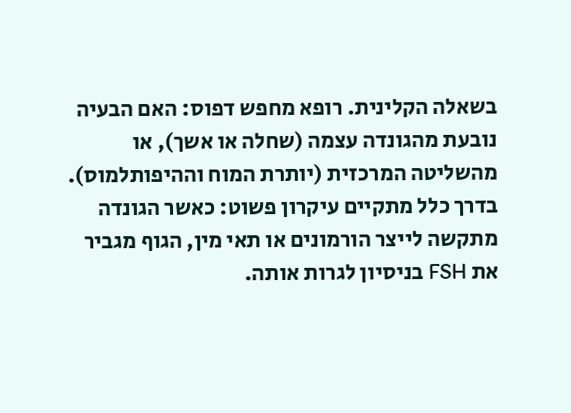בשאלה הקלינית. רופא מחפש דפוס: האם הבעיה נובעת מהגונדה עצמה (שחלה או אשך), או מהשליטה המרכזית (יותרת המוח וההיפותלמוס). בדרך כלל מתקיים עיקרון פשוט: כאשר הגונדה מתקשה לייצר הורמונים או תאי מין, הגוף מגביר את FSH בניסיון לגרות אותה.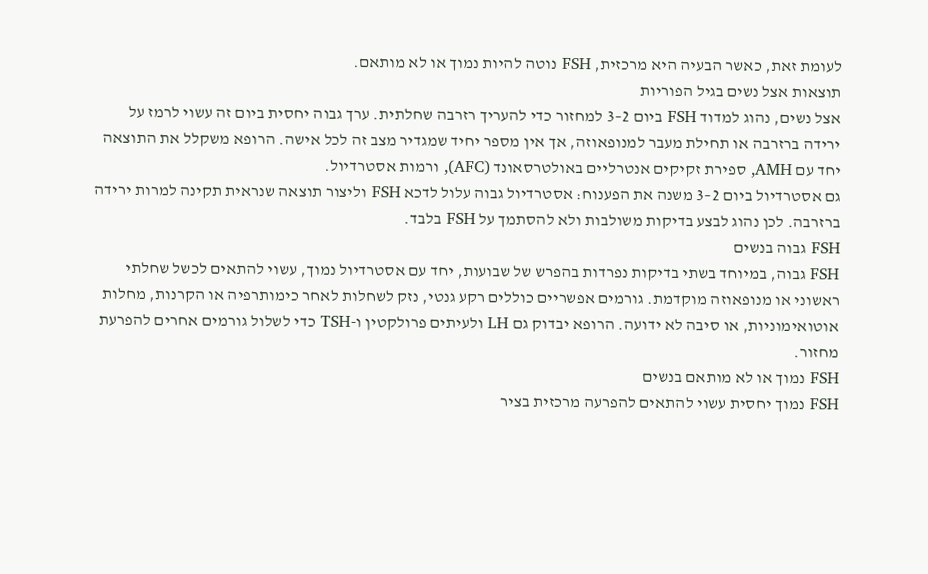לעומת זאת, כאשר הבעיה היא מרכזית, FSH נוטה להיות נמוך או לא מותאם.
תוצאות אצל נשים בגיל הפוריות
אצל נשים, נהוג למדוד FSH ביום 2–3 למחזור כדי להעריך רזרבה שחלתית. ערך גבוה יחסית ביום זה עשוי לרמז על ירידה ברזרבה או תחילת מעבר למנופאוזה, אך אין מספר יחיד שמגדיר מצב זה לכל אישה. הרופא משקלל את התוצאה יחד עם AMH, ספירת זקיקים אנטרליים באולטרסאונד (AFC), ורמות אסטרדיול.
גם אסטרדיול ביום 2–3 משנה את הפענוח: אסטרדיול גבוה עלול לדכא FSH וליצור תוצאה שנראית תקינה למרות ירידה ברזרבה. לכן נהוג לבצע בדיקות משולבות ולא להסתמך על FSH בלבד.
FSH גבוה בנשים
FSH גבוה, במיוחד בשתי בדיקות נפרדות בהפרש של שבועות, יחד עם אסטרדיול נמוך, עשוי להתאים לכשל שחלתי ראשוני או מנופאוזה מוקדמת. גורמים אפשריים כוללים רקע גנטי, נזק לשחלות לאחר כימותרפיה או הקרנות, מחלות אוטואימוניות, או סיבה לא ידועה. הרופא יבדוק גם LH ולעיתים פרולקטין ו-TSH כדי לשלול גורמים אחרים להפרעת מחזור.
FSH נמוך או לא מותאם בנשים
FSH נמוך יחסית עשוי להתאים להפרעה מרכזית בציר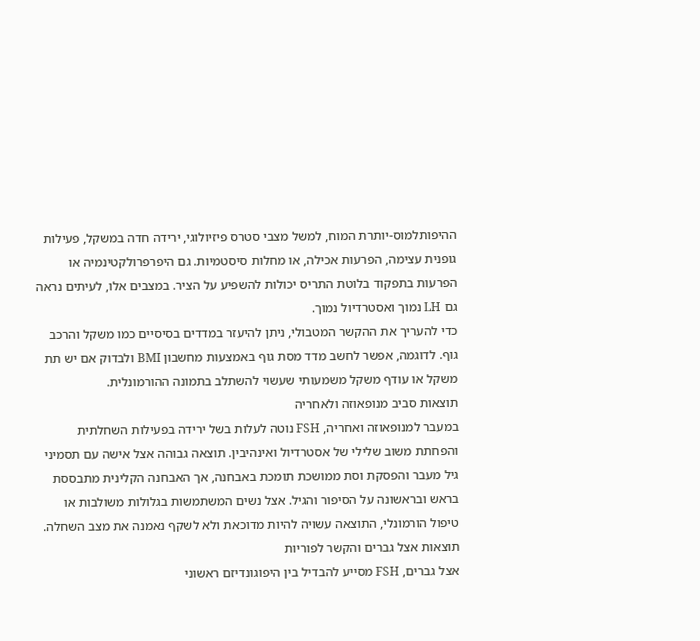ההיפותלמוס-יותרת המוח, למשל מצבי סטרס פיזיולוגי, ירידה חדה במשקל, פעילות גופנית עצימה, הפרעות אכילה, או מחלות סיסטמיות. גם היפרפרולקטינמיה או הפרעות בתפקוד בלוטת התריס יכולות להשפיע על הציר. במצבים אלו, לעיתים נראה גם LH נמוך ואסטרדיול נמוך.
כדי להעריך את ההקשר המטבולי, ניתן להיעזר במדדים בסיסיים כמו משקל והרכב גוף. לדוגמה, אפשר לחשב מדד מסת גוף באמצעות מחשבון BMI ולבדוק אם יש תת משקל או עודף משקל משמעותי שעשוי להשתלב בתמונה ההורמונלית.
תוצאות סביב מנופאוזה ולאחריה
במעבר למנופאוזה ואחריה, FSH נוטה לעלות בשל ירידה בפעילות השחלתית והפחתת משוב שלילי של אסטרדיול ואינהיבין. תוצאה גבוהה אצל אישה עם תסמיני גיל מעבר והפסקת וסת ממושכת תומכת באבחנה, אך האבחנה הקלינית מתבססת בראש ובראשונה על הסיפור והגיל. אצל נשים המשתמשות בגלולות משולבות או טיפול הורמונלי, התוצאה עשויה להיות מדוכאת ולא לשקף נאמנה את מצב השחלה.
תוצאות אצל גברים והקשר לפוריות
אצל גברים, FSH מסייע להבדיל בין היפוגונדיזם ראשוני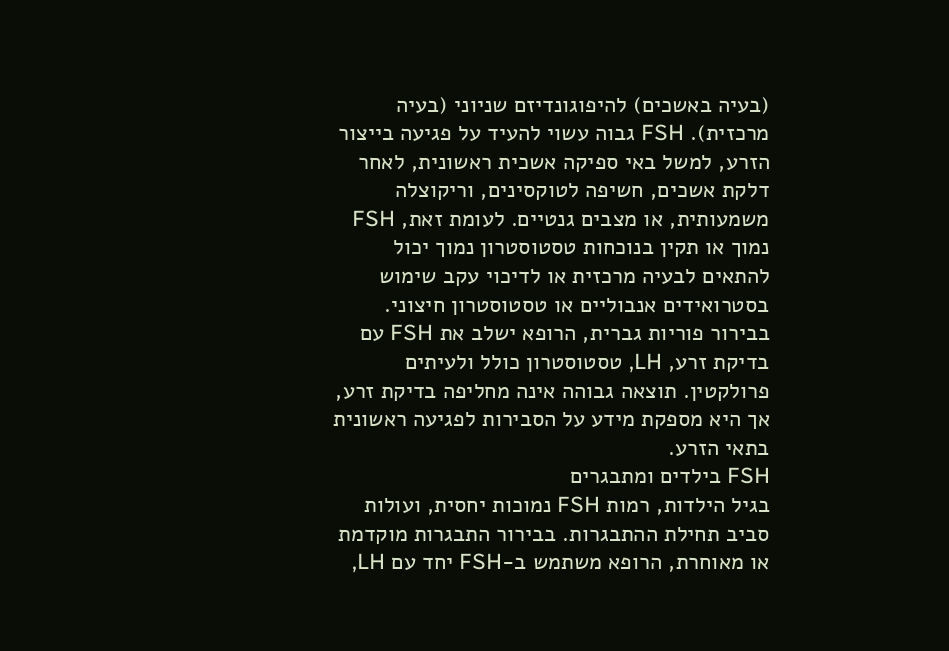(בעיה באשכים) להיפוגונדיזם שניוני (בעיה מרכזית). FSH גבוה עשוי להעיד על פגיעה בייצור הזרע, למשל באי ספיקה אשכית ראשונית, לאחר דלקת אשכים, חשיפה לטוקסינים, וריקוצלה משמעותית, או מצבים גנטיים. לעומת זאת, FSH נמוך או תקין בנוכחות טסטוסטרון נמוך יכול להתאים לבעיה מרכזית או לדיכוי עקב שימוש בסטרואידים אנבוליים או טסטוסטרון חיצוני.
בבירור פוריות גברית, הרופא ישלב את FSH עם בדיקת זרע, LH, טסטוסטרון כולל ולעיתים פרולקטין. תוצאה גבוהה אינה מחליפה בדיקת זרע, אך היא מספקת מידע על הסבירות לפגיעה ראשונית בתאי הזרע.
FSH בילדים ומתבגרים
בגיל הילדות, רמות FSH נמוכות יחסית, ועולות סביב תחילת ההתבגרות. בבירור התבגרות מוקדמת או מאוחרת, הרופא משתמש ב-FSH יחד עם LH,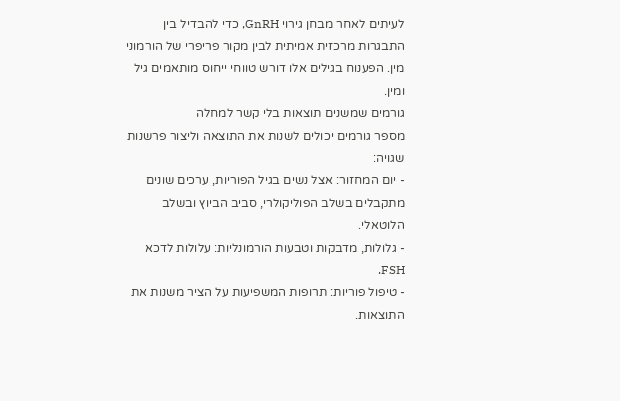לעיתים לאחר מבחן גירוי GnRH, כדי להבדיל בין התבגרות מרכזית אמיתית לבין מקור פריפרי של הורמוני מין. הפענוח בגילים אלו דורש טווחי ייחוס מותאמים גיל ומין.
גורמים שמשנים תוצאות בלי קשר למחלה
מספר גורמים יכולים לשנות את התוצאה וליצור פרשנות שגויה:
- יום המחזור: אצל נשים בגיל הפוריות, ערכים שונים מתקבלים בשלב הפוליקולרי, סביב הביוץ ובשלב הלוטאלי.
- גלולות, מדבקות וטבעות הורמונליות: עלולות לדכא FSH.
- טיפול פוריות: תרופות המשפיעות על הציר משנות את התוצאות.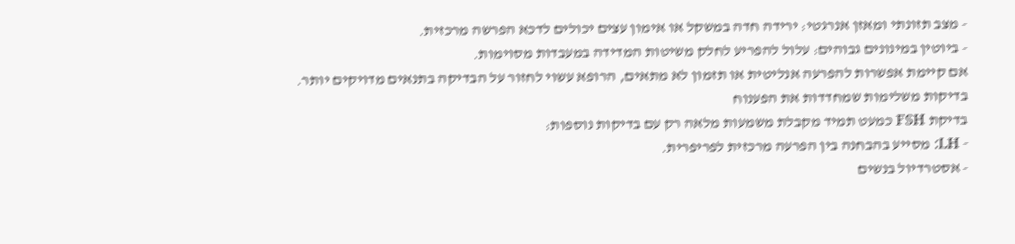- מצב תזונתי ומאזן אנרגטי: ירידה חדה במשקל או אימון עצים יכולים לדכא הפרשה מרכזית.
- ביוטין במינונים גבוהים: עלול להפריע לחלק משיטות המדידה במעבדות מסוימות.
אם קיימת אפשרות להפרעה אנליטית או תזמון לא מתאים, הרופא עשוי לחזור על הבדיקה בתנאים מדויקים יותר.
בדיקות משלימות שמחדדות את הפענוח
בדיקת FSH כמעט תמיד מקבלת משמעות מלאה רק עם בדיקות נוספות:
- LH: מסייע בהבחנה בין הפרעה מרכזית לפריפרית.
- אסטרדיול בנשים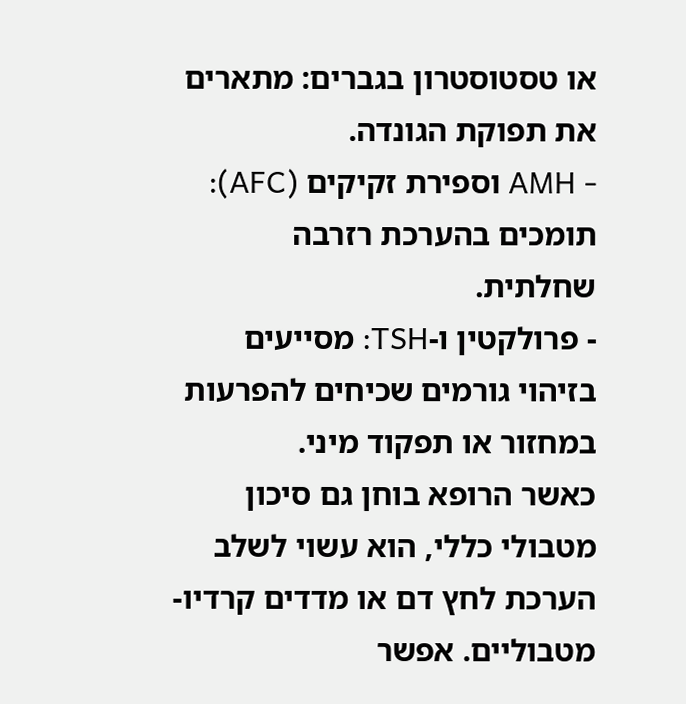או טסטוסטרון בגברים: מתארים את תפוקת הגונדה.
- AMH וספירת זקיקים (AFC): תומכים בהערכת רזרבה שחלתית.
- פרולקטין ו-TSH: מסייעים בזיהוי גורמים שכיחים להפרעות במחזור או תפקוד מיני.
כאשר הרופא בוחן גם סיכון מטבולי כללי, הוא עשוי לשלב הערכת לחץ דם או מדדים קרדיו-מטבוליים. אפשר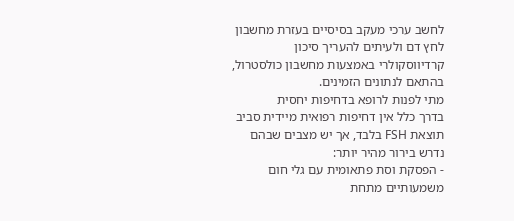לחשב ערכי מעקב בסיסיים בעזרת מחשבון לחץ דם ולעיתים להעריך סיכון קרדיווסקולרי באמצעות מחשבון כולסטרול, בהתאם לנתונים הזמינים.
מתי לפנות לרופא בדחיפות יחסית
בדרך כלל אין דחיפות רפואית מיידית סביב תוצאת FSH בלבד, אך יש מצבים שבהם נדרש בירור מהיר יותר:
- הפסקת וסת פתאומית עם גלי חום משמעותיים מתחת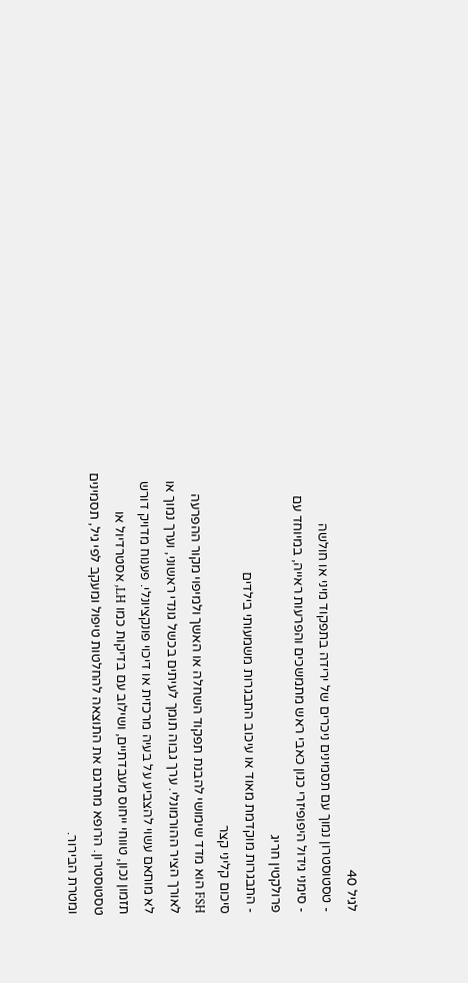לגיל 40
- טסטוסטרון נמוך עם תסמינים ניכרים של ירידה בתפקוד מיני או חולשה
- סימני גידול היפופיזרי כגון כאבי ראש מתמשכים והפרעות ראייה, במיוחד עם פרולקטין חריג
- התבגרות מוקדמת מאוד או עיכוב התבגרות משמעותי בילדים
סיכום קליני קצר
FSH הוא מדד שימושי להבנת תפקוד השחלה או האשך ולמיפוי מקור ההפרעה לאורך הציר ההורמונלי. ערך גבוה תומך לעיתים בכשל גונדי ראשוני, וערך נמוך או לא מותאם עשוי להצביע על בעיה מרכזית או דיכוי פונקציונלי. פענוח מדויק דורש תזמון נכון, טווחי ייחוס מעבדתיים, ושילוב עם בדיקות כמו LH, אסטרדיול או טסטוסטרון. הרופא מתרגם את התוצאה להחלטות טיפול ומעקב לפי גיל, תסמינים ומטרת הבירור.